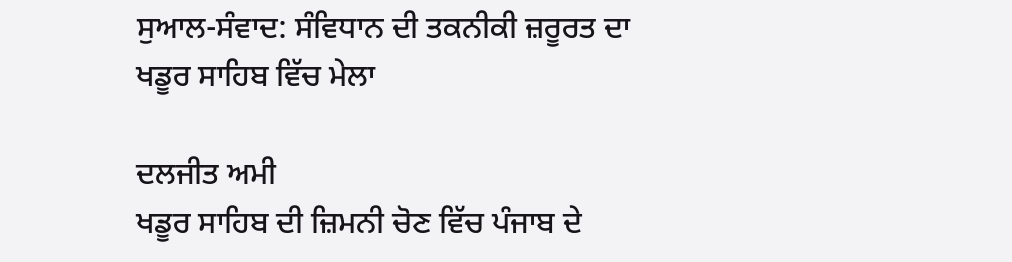ਸੁਆਲ-ਸੰਵਾਦ: ਸੰਵਿਧਾਨ ਦੀ ਤਕਨੀਕੀ ਜ਼ਰੂਰਤ ਦਾ ਖਡੂਰ ਸਾਹਿਬ ਵਿੱਚ ਮੇਲਾ

ਦਲਜੀਤ ਅਮੀ
ਖਡੂਰ ਸਾਹਿਬ ਦੀ ਜ਼ਿਮਨੀ ਚੋਣ ਵਿੱਚ ਪੰਜਾਬ ਦੇ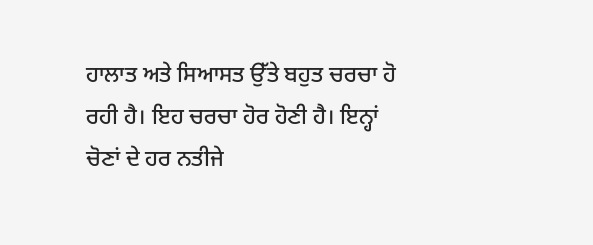ਹਾਲਾਤ ਅਤੇ ਸਿਆਸਤ ਉੱਤੇ ਬਹੁਤ ਚਰਚਾ ਹੋ ਰਹੀ ਹੈ। ਇਹ ਚਰਚਾ ਹੋਰ ਹੋਣੀ ਹੈ। ਇਨ੍ਹਾਂ ਚੋਣਾਂ ਦੇ ਹਰ ਨਤੀਜੇ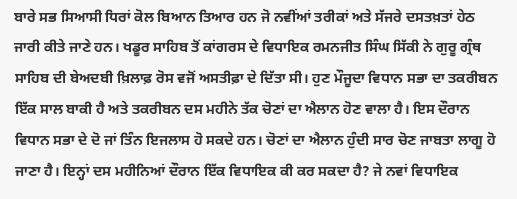ਬਾਰੇ ਸਭ ਸਿਆਸੀ ਧਿਰਾਂ ਕੋਲ ਬਿਆਨ ਤਿਆਰ ਹਨ ਜੋ ਨਵੀਂਆਂ ਤਰੀਕਾਂ ਅਤੇ ਸੱਜਰੇ ਦਸਤਖ਼ਤਾਂ ਹੇਠ ਜਾਰੀ ਕੀਤੇ ਜਾਣੇ ਹਨ। ਖਡੂਰ ਸਾਹਿਬ ਤੋਂ ਕਾਂਗਰਸ ਦੇ ਵਿਧਾਇਕ ਰਮਨਜੀਤ ਸਿੰਘ ਸਿੱਕੀ ਨੇ ਗੁਰੂ ਗ੍ਰੰਥ ਸਾਹਿਬ ਦੀ ਬੇਅਦਬੀ ਖ਼ਿਲਾਫ਼ ਰੋਸ ਵਜੋਂ ਅਸਤੀਫ਼ਾ ਦੇ ਦਿੱਤਾ ਸੀ। ਹੁਣ ਮੌਜੂਦਾ ਵਿਧਾਨ ਸਭਾ ਦਾ ਤਕਰੀਬਨ ਇੱਕ ਸਾਲ ਬਾਕੀ ਹੈ ਅਤੇ ਤਕਰੀਬਨ ਦਸ ਮਹੀਨੇ ਤੱਕ ਚੋਣਾਂ ਦਾ ਐਲਾਨ ਹੋਣ ਵਾਲਾ ਹੈ। ਇਸ ਦੌਰਾਨ ਵਿਧਾਨ ਸਭਾ ਦੇ ਦੋ ਜਾਂ ਤਿੰਨ ਇਜਲਾਸ ਹੋ ਸਕਦੇ ਹਨ। ਚੋਣਾਂ ਦਾ ਐਲਾਨ ਹੁੰਦੀ ਸਾਰ ਚੋਣ ਜਾਬਤਾ ਲਾਗੂ ਹੋ ਜਾਣਾ ਹੈ। ਇਨ੍ਹਾਂ ਦਸ ਮਹੀਨਿਆਂ ਦੌਰਾਨ ਇੱਕ ਵਿਧਾਇਕ ਕੀ ਕਰ ਸਕਦਾ ਹੈ? ਜੇ ਨਵਾਂ ਵਿਧਾਇਕ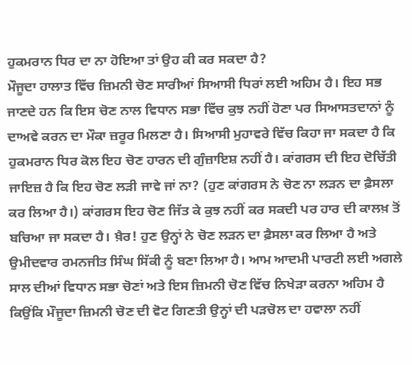ਹੁਕਮਰਾਨ ਧਿਰ ਦਾ ਨਾ ਹੋਇਆ ਤਾਂ ਉਹ ਕੀ ਕਰ ਸਕਦਾ ਹੈ?
ਮੌਜੂਦਾ ਹਾਲਾਤ ਵਿੱਚ ਜ਼ਿਮਨੀ ਚੋਣ ਸਾਰੀਆਂ ਸਿਆਸੀ ਧਿਰਾਂ ਲਈ ਅਹਿਮ ਹੈ। ਇਹ ਸਭ ਜਾਣਦੇ ਹਨ ਕਿ ਇਸ ਚੋਣ ਨਾਲ ਵਿਧਾਨ ਸਭਾ ਵਿੱਚ ਕੁਝ ਨਹੀਂ ਹੋਣਾ ਪਰ ਸਿਆਸਤਦਾਨਾਂ ਨੂੰ ਦਾਅਵੇ ਕਰਨ ਦਾ ਮੌਕਾ ਜ਼ਰੂਰ ਮਿਲਣਾ ਹੈ। ਸਿਆਸੀ ਮੁਹਾਵਰੇ ਵਿੱਚ ਕਿਹਾ ਜਾ ਸਕਦਾ ਹੈ ਕਿ ਹੁਕਮਰਾਨ ਧਿਰ ਕੋਲ ਇਹ ਚੋਣ ਹਾਰਨ ਦੀ ਗੁੰਜ਼ਾਇਸ਼ ਨਹੀਂ ਹੈ। ਕਾਂਗਰਸ ਦੀ ਇਹ ਦੋਚਿੱਤੀ ਜਾਇਜ਼ ਹੈ ਕਿ ਇਹ ਚੋਣ ਲੜੀ ਜਾਵੇ ਜਾਂ ਨਾ? (ਹੁਣ ਕਾਂਗਰਸ ਨੇ ਚੋਣ ਨਾ ਲੜਨ ਦਾ ਫ਼ੈਸਲਾ ਕਰ ਲਿਆ ਹੈ।) ਕਾਂਗਰਸ ਇਹ ਚੋਣ ਜਿੱਤ ਕੇ ਕੁਝ ਨਹੀਂ ਕਰ ਸਕਦੀ ਪਰ ਹਾਰ ਦੀ ਕਾਲਖ਼ ਤੋਂ ਬਚਿਆ ਜਾ ਸਕਦਾ ਹੈ। ਖ਼ੈਰ! ਹੁਣ ਉਨ੍ਹਾਂ ਨੇ ਚੋਣ ਲੜਨ ਦਾ ਫ਼ੈਸਲਾ ਕਰ ਲਿਆ ਹੈ ਅਤੇ ਉਮੀਦਵਾਰ ਰਮਨਜੀਤ ਸਿੰਘ ਸਿੱਕੀ ਨੂੰ ਬਣਾ ਲਿਆ ਹੈ। ਆਮ ਆਦਮੀ ਪਾਰਟੀ ਲਈ ਅਗਲੇ ਸਾਲ ਦੀਆਂ ਵਿਧਾਨ ਸਭਾ ਚੋਣਾਂ ਅਤੇ ਇਸ ਜ਼ਿਮਨੀ ਚੋਣ ਵਿੱਚ ਨਿਖੇੜਾ ਕਰਨਾ ਅਹਿਮ ਹੈ ਕਿਉਂਕਿ ਮੌਜੂਦਾ ਜ਼ਿਮਨੀ ਚੋਣ ਦੀ ਵੋਟ ਗਿਣਤੀ ਉਨ੍ਹਾਂ ਦੀ ਪੜਚੋਲ ਦਾ ਹਵਾਲਾ ਨਹੀਂ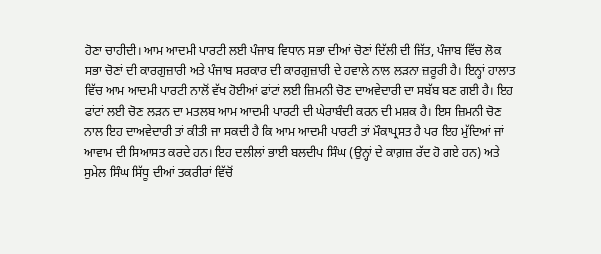ਹੋਣਾ ਚਾਹੀਦੀ। ਆਮ ਆਦਮੀ ਪਾਰਟੀ ਲਈ ਪੰਜਾਬ ਵਿਧਾਨ ਸਭਾ ਦੀਆਂ ਚੋਣਾਂ ਦਿੱਲੀ ਦੀ ਜਿੱਤ, ਪੰਜਾਬ ਵਿੱਚ ਲੋਕ ਸਭਾ ਚੋਣਾਂ ਦੀ ਕਾਰਗੁਜ਼ਾਰੀ ਅਤੇ ਪੰਜਾਬ ਸਰਕਾਰ ਦੀ ਕਾਰਗੁਜ਼ਾਰੀ ਦੇ ਹਵਾਲੇ ਨਾਲ ਲੜਨਾ ਜ਼ਰੂਰੀ ਹੈ। ਇਨ੍ਹਾਂ ਹਾਲਾਤ ਵਿੱਚ ਆਮ ਆਦਮੀ ਪਾਰਟੀ ਨਾਲੋਂ ਵੱਖ ਹੋਈਆਂ ਫਾਂਟਾਂ ਲਈ ਜ਼ਿਮਨੀ ਚੋਣ ਦਾਅਵੇਦਾਰੀ ਦਾ ਸਬੱਬ ਬਣ ਗਈ ਹੈ। ਇਹ ਫਾਂਟਾਂ ਲਈ ਚੋਣ ਲੜਨ ਦਾ ਮਤਲਬ ਆਮ ਆਦਮੀ ਪਾਰਟੀ ਦੀ ਘੇਰਾਬੰਦੀ ਕਰਨ ਦੀ ਮਸ਼ਕ ਹੈ। ਇਸ ਜ਼ਿਮਨੀ ਚੋਣ ਨਾਲ ਇਹ ਦਾਅਵੇਦਾਰੀ ਤਾਂ ਕੀਤੀ ਜਾ ਸਕਦੀ ਹੈ ਕਿ ਆਮ ਆਦਮੀ ਪਾਰਟੀ ਤਾਂ ਮੌਕਾਪ੍ਰਸਤ ਹੈ ਪਰ ਇਹ ਮੁੱਦਿਆਂ ਜਾਂ ਆਵਾਮ ਦੀ ਸਿਆਸਤ ਕਰਦੇ ਹਨ। ਇਹ ਦਲੀਲਾਂ ਭਾਈ ਬਲਦੀਪ ਸਿੰਘ (ਉਨ੍ਹਾਂ ਦੇ ਕਾਗ਼ਜ਼ ਰੱਦ ਹੋ ਗਏ ਹਨ) ਅਤੇ ਸੁਮੇਲ ਸਿੰਘ ਸਿੱਧੂ ਦੀਆਂ ਤਕਰੀਰਾਂ ਵਿੱਚੋਂ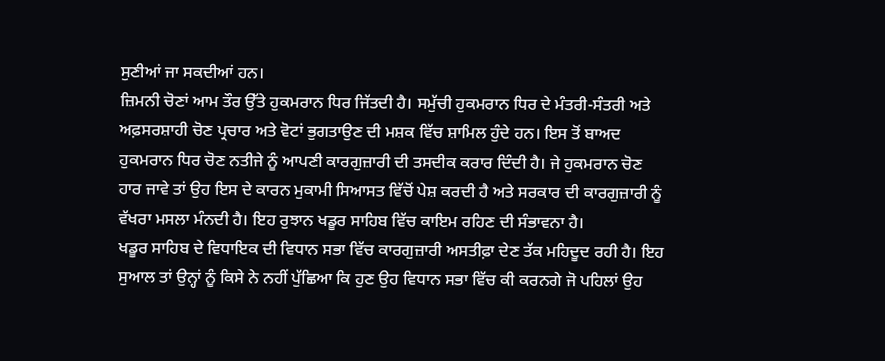ਸੁਣੀਆਂ ਜਾ ਸਕਦੀਆਂ ਹਨ।
ਜ਼ਿਮਨੀ ਚੋਣਾਂ ਆਮ ਤੌਰ ਉੱਤੇ ਹੁਕਮਰਾਨ ਧਿਰ ਜਿੱਤਦੀ ਹੈ। ਸਮੁੱਚੀ ਹੁਕਮਰਾਨ ਧਿਰ ਦੇ ਮੰਤਰੀ-ਸੰਤਰੀ ਅਤੇ ਅਫ਼ਸਰਸ਼ਾਹੀ ਚੋਣ ਪ੍ਰਚਾਰ ਅਤੇ ਵੋਟਾਂ ਭੁਗਤਾਉਣ ਦੀ ਮਸ਼ਕ ਵਿੱਚ ਸ਼ਾਮਿਲ ਹੁੰਦੇ ਹਨ। ਇਸ ਤੋਂ ਬਾਅਦ ਹੁਕਮਰਾਨ ਧਿਰ ਚੋਣ ਨਤੀਜੇ ਨੂੰ ਆਪਣੀ ਕਾਰਗੁਜ਼ਾਰੀ ਦੀ ਤਸਦੀਕ ਕਰਾਰ ਦਿੰਦੀ ਹੈ। ਜੇ ਹੁਕਮਰਾਨ ਚੋਣ ਹਾਰ ਜਾਵੇ ਤਾਂ ਉਹ ਇਸ ਦੇ ਕਾਰਨ ਮੁਕਾਮੀ ਸਿਆਸਤ ਵਿੱਚੋਂ ਪੇਸ਼ ਕਰਦੀ ਹੈ ਅਤੇ ਸਰਕਾਰ ਦੀ ਕਾਰਗੁਜ਼ਾਰੀ ਨੂੰ ਵੱਖਰਾ ਮਸਲਾ ਮੰਨਦੀ ਹੈ। ਇਹ ਰੁਝਾਨ ਖਡੂਰ ਸਾਹਿਬ ਵਿੱਚ ਕਾਇਮ ਰਹਿਣ ਦੀ ਸੰਭਾਵਨਾ ਹੈ।
ਖਡੂਰ ਸਾਹਿਬ ਦੇ ਵਿਧਾਇਕ ਦੀ ਵਿਧਾਨ ਸਭਾ ਵਿੱਚ ਕਾਰਗੁਜ਼ਾਰੀ ਅਸਤੀਫ਼ਾ ਦੇਣ ਤੱਕ ਮਹਿਦੂਦ ਰਹੀ ਹੈ। ਇਹ ਸੁਆਲ ਤਾਂ ਉਨ੍ਹਾਂ ਨੂੰ ਕਿਸੇ ਨੇ ਨਹੀਂ ਪੁੱਛਿਆ ਕਿ ਹੁਣ ਉਹ ਵਿਧਾਨ ਸਭਾ ਵਿੱਚ ਕੀ ਕਰਨਗੇ ਜੋ ਪਹਿਲਾਂ ਉਹ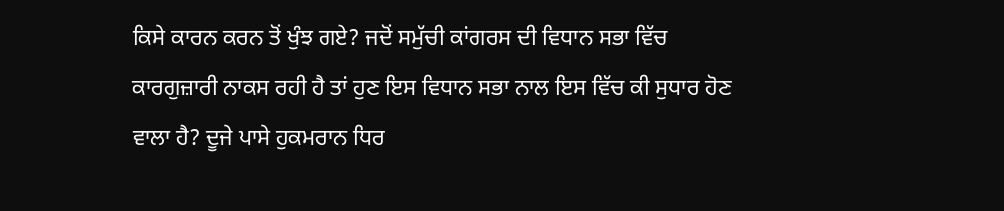ਕਿਸੇ ਕਾਰਨ ਕਰਨ ਤੋਂ ਖੁੰਝ ਗਏ? ਜਦੋਂ ਸਮੁੱਚੀ ਕਾਂਗਰਸ ਦੀ ਵਿਧਾਨ ਸਭਾ ਵਿੱਚ ਕਾਰਗੁਜ਼ਾਰੀ ਨਾਕਸ ਰਹੀ ਹੈ ਤਾਂ ਹੁਣ ਇਸ ਵਿਧਾਨ ਸਭਾ ਨਾਲ ਇਸ ਵਿੱਚ ਕੀ ਸੁਧਾਰ ਹੋਣ ਵਾਲਾ ਹੈ? ਦੂਜੇ ਪਾਸੇ ਹੁਕਮਰਾਨ ਧਿਰ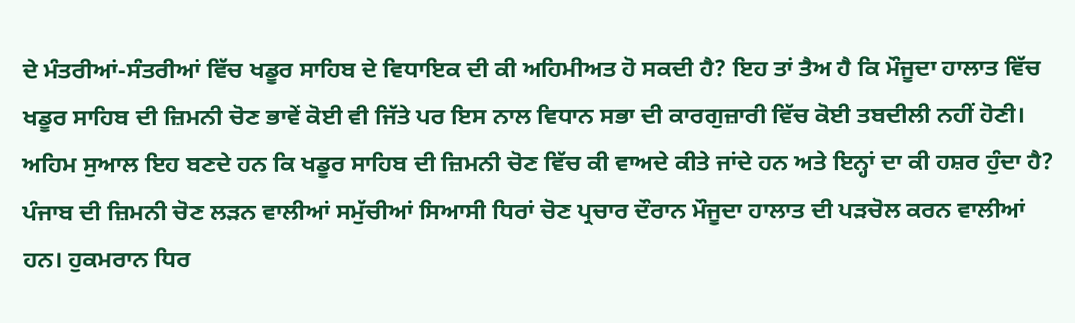ਦੇ ਮੰਤਰੀਆਂ-ਸੰਤਰੀਆਂ ਵਿੱਚ ਖਡੂਰ ਸਾਹਿਬ ਦੇ ਵਿਧਾਇਕ ਦੀ ਕੀ ਅਹਿਮੀਅਤ ਹੋ ਸਕਦੀ ਹੈ? ਇਹ ਤਾਂ ਤੈਅ ਹੈ ਕਿ ਮੌਜੂਦਾ ਹਾਲਾਤ ਵਿੱਚ ਖਡੂਰ ਸਾਹਿਬ ਦੀ ਜ਼ਿਮਨੀ ਚੋਣ ਭਾਵੇਂ ਕੋਈ ਵੀ ਜਿੱਤੇ ਪਰ ਇਸ ਨਾਲ ਵਿਧਾਨ ਸਭਾ ਦੀ ਕਾਰਗੁਜ਼ਾਰੀ ਵਿੱਚ ਕੋਈ ਤਬਦੀਲੀ ਨਹੀਂ ਹੋਣੀ।
ਅਹਿਮ ਸੁਆਲ ਇਹ ਬਣਦੇ ਹਨ ਕਿ ਖਡੂਰ ਸਾਹਿਬ ਦੀ ਜ਼ਿਮਨੀ ਚੋਣ ਵਿੱਚ ਕੀ ਵਾਅਦੇ ਕੀਤੇ ਜਾਂਦੇ ਹਨ ਅਤੇ ਇਨ੍ਹਾਂ ਦਾ ਕੀ ਹਸ਼ਰ ਹੁੰਦਾ ਹੈ? ਪੰਜਾਬ ਦੀ ਜ਼ਿਮਨੀ ਚੋਣ ਲੜਨ ਵਾਲੀਆਂ ਸਮੁੱਚੀਆਂ ਸਿਆਸੀ ਧਿਰਾਂ ਚੋਣ ਪ੍ਰਚਾਰ ਦੌਰਾਨ ਮੌਜੂਦਾ ਹਾਲਾਤ ਦੀ ਪੜਚੋਲ ਕਰਨ ਵਾਲੀਆਂ ਹਨ। ਹੁਕਮਰਾਨ ਧਿਰ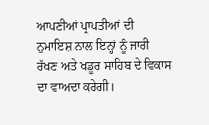ਆਪਣੀਆਂ ਪ੍ਰਾਪਤੀਆਂ ਦੀ ਨੁਮਾਇਸ਼ ਨਾਲ ਇਨ੍ਹਾਂ ਨੂੰ ਜਾਰੀ ਰੱਖਣ ਅਤੇ ਖਡੂਰ ਸਾਹਿਬ ਦੇ ਵਿਕਾਸ ਦਾ ਵਾਅਦਾ ਕਰੇਗੀ।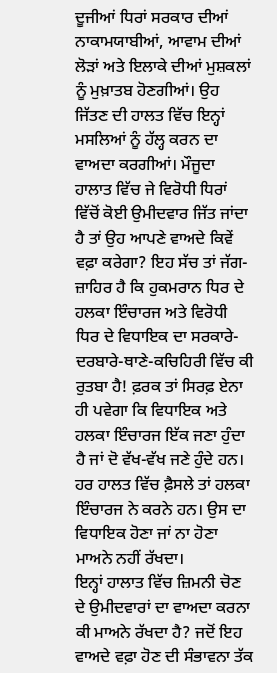ਦੂਜੀਆਂ ਧਿਰਾਂ ਸਰਕਾਰ ਦੀਆਂ ਨਾਕਾਮਯਾਬੀਆਂ, ਆਵਾਮ ਦੀਆਂ ਲੋੜਾਂ ਅਤੇ ਇਲਾਕੇ ਦੀਆਂ ਮੁਸ਼ਕਲਾਂ ਨੂੰ ਮੁਖ਼ਾਤਬ ਹੋਣਗੀਆਂ। ਉਹ ਜਿੱਤਣ ਦੀ ਹਾਲਤ ਵਿੱਚ ਇਨ੍ਹਾਂ ਮਸਲਿਆਂ ਨੂੰ ਹੱਲ੍ਹ ਕਰਨ ਦਾ ਵਾਅਦਾ ਕਰਗੀਆਂ। ਮੌਜੂਦਾ ਹਾਲਾਤ ਵਿੱਚ ਜੇ ਵਿਰੋਧੀ ਧਿਰਾਂ ਵਿੱਚੋਂ ਕੋਈ ਉਮੀਦਵਾਰ ਜਿੱਤ ਜਾਂਦਾ ਹੈ ਤਾਂ ਉਹ ਆਪਣੇ ਵਾਅਦੇ ਕਿਵੇਂ ਵਫ਼ਾ ਕਰੇਗਾ? ਇਹ ਸੱਚ ਤਾਂ ਜੱਗ-ਜ਼ਾਹਿਰ ਹੈ ਕਿ ਹੁਕਮਰਾਨ ਧਿਰ ਦੇ ਹਲਕਾ ਇੰਚਾਰਜ ਅਤੇ ਵਿਰੋਧੀ ਧਿਰ ਦੇ ਵਿਧਾਇਕ ਦਾ ਸਰਕਾਰੇ-ਦਰਬਾਰੇ-ਥਾਣੇ-ਕਚਿਹਿਰੀ ਵਿੱਚ ਕੀ ਰੁਤਬਾ ਹੈ! ਫ਼ਰਕ ਤਾਂ ਸਿਰਫ਼ ਏਨਾ ਹੀ ਪਵੇਗਾ ਕਿ ਵਿਧਾਇਕ ਅਤੇ ਹਲਕਾ ਇੰਚਾਰਜ ਇੱਕ ਜਣਾ ਹੁੰਦਾ ਹੈ ਜਾਂ ਦੋ ਵੱਖ-ਵੱਖ ਜਣੇ ਹੁੰਦੇ ਹਨ। ਹਰ ਹਾਲਤ ਵਿੱਚ ਫ਼ੈਸਲੇ ਤਾਂ ਹਲਕਾ ਇੰਚਾਰਜ ਨੇ ਕਰਨੇ ਹਨ। ਉਸ ਦਾ ਵਿਧਾਇਕ ਹੋਣਾ ਜਾਂ ਨਾ ਹੋਣਾ ਮਾਅਨੇ ਨਹੀਂ ਰੱਖਦਾ।
ਇਨ੍ਹਾਂ ਹਾਲਾਤ ਵਿੱਚ ਜ਼ਿਮਨੀ ਚੋਣ ਦੇ ਉਮੀਦਵਾਰਾਂ ਦਾ ਵਾਅਦਾ ਕਰਨਾ ਕੀ ਮਾਅਨੇ ਰੱਖਦਾ ਹੈ? ਜਦੋਂ ਇਹ ਵਾਅਦੇ ਵਫ਼ਾ ਹੋਣ ਦੀ ਸੰਭਾਵਨਾ ਤੱਕ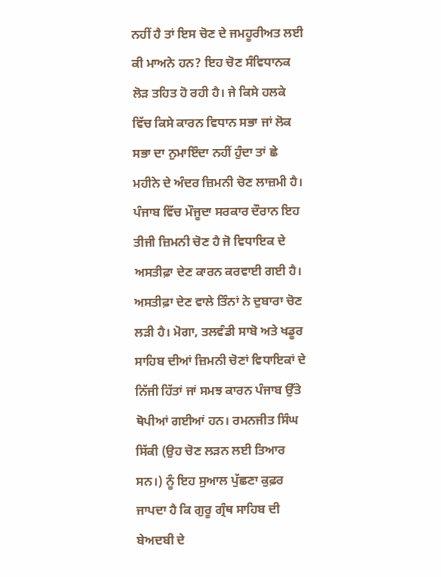ਨਹੀਂ ਹੈ ਤਾਂ ਇਸ ਚੋਣ ਦੇ ਜਮਹੂਰੀਅਤ ਲਈ ਕੀ ਮਾਅਨੇ ਹਨ? ਇਹ ਚੋਣ ਸੰਵਿਧਾਨਕ ਲੋੜ ਤਹਿਤ ਹੋ ਰਹੀ ਹੈ। ਜੇ ਕਿਸੇ ਹਲਕੇ ਵਿੱਚ ਕਿਸੇ ਕਾਰਨ ਵਿਧਾਨ ਸਭਾ ਜਾਂ ਲੋਕ ਸਭਾ ਦਾ ਨੁਮਾਇੰਦਾ ਨਹੀਂ ਹੁੰਦਾ ਤਾਂ ਛੇ ਮਹੀਨੇ ਦੇ ਅੰਦਰ ਜ਼ਿਮਨੀ ਚੋਣ ਲਾਜ਼ਮੀ ਹੈ। ਪੰਜਾਬ ਵਿੱਚ ਮੌਜੂਦਾ ਸਰਕਾਰ ਦੌਰਾਨ ਇਹ ਤੀਜੀ ਜ਼ਿਮਨੀ ਚੋਣ ਹੈ ਜੋ ਵਿਧਾਇਕ ਦੇ ਅਸਤੀਫ਼ਾ ਦੇਣ ਕਾਰਨ ਕਰਵਾਈ ਗਈ ਹੈ। ਅਸਤੀਫ਼ਾ ਦੇਣ ਵਾਲੇ ਤਿੰਨਾਂ ਨੇ ਦੁਬਾਰਾ ਚੋਣ ਲੜੀ ਹੈ। ਮੋਗਾ, ਤਲਵੰਡੀ ਸਾਬੋ ਅਤੇ ਖਡੂਰ ਸਾਹਿਬ ਦੀਆਂ ਜ਼ਿਮਨੀ ਚੋਣਾਂ ਵਿਧਾਇਕਾਂ ਦੇ ਨਿੱਜੀ ਹਿੱਤਾਂ ਜਾਂ ਸਮਝ ਕਾਰਨ ਪੰਜਾਬ ਉੱਤੇ ਥੋਪੀਆਂ ਗਈਆਂ ਹਨ। ਰਮਨਜੀਤ ਸਿੰਘ ਸਿੱਕੀ (ਉਹ ਚੋਣ ਲੜਨ ਲਈ ਤਿਆਰ ਸਨ।) ਨੂੰ ਇਹ ਸੁਆਲ ਪੁੱਛਣਾ ਕੁਫ਼ਰ ਜਾਪਦਾ ਹੈ ਕਿ ਗੁਰੂ ਗ੍ਰੰਥ ਸਾਹਿਬ ਦੀ ਬੇਅਦਬੀ ਦੇ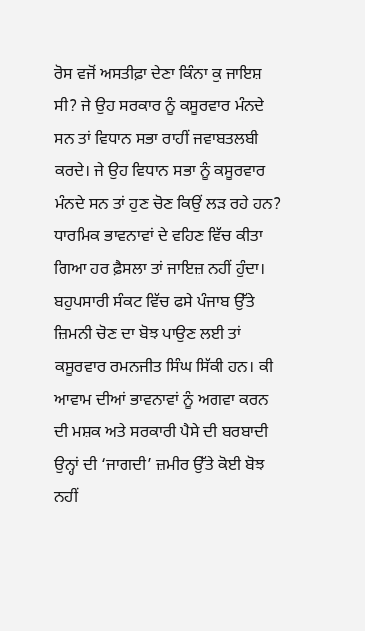ਰੋਸ ਵਜੋਂ ਅਸਤੀਫ਼ਾ ਦੇਣਾ ਕਿੰਨਾ ਕੁ ਜਾਇਸ਼ ਸੀ? ਜੇ ਉਹ ਸਰਕਾਰ ਨੂੰ ਕਸੂਰਵਾਰ ਮੰਨਦੇ ਸਨ ਤਾਂ ਵਿਧਾਨ ਸਭਾ ਰਾਹੀਂ ਜਵਾਬਤਲਬੀ ਕਰਦੇ। ਜੇ ਉਹ ਵਿਧਾਨ ਸਭਾ ਨੂੰ ਕਸੂਰਵਾਰ ਮੰਨਦੇ ਸਨ ਤਾਂ ਹੁਣ ਚੋਣ ਕਿਉਂ ਲੜ ਰਹੇ ਹਨ? ਧਾਰਮਿਕ ਭਾਵਨਾਵਾਂ ਦੇ ਵਹਿਣ ਵਿੱਚ ਕੀਤਾ ਗਿਆ ਹਰ ਫ਼ੈਸਲਾ ਤਾਂ ਜਾਇਜ਼ ਨਹੀਂ ਹੁੰਦਾ। ਬਹੁਪਸਾਰੀ ਸੰਕਟ ਵਿੱਚ ਫਸੇ ਪੰਜਾਬ ਉੱਤੇ ਜ਼ਿਮਨੀ ਚੋਣ ਦਾ ਬੋਝ ਪਾਉਣ ਲਈ ਤਾਂ ਕਸੂਰਵਾਰ ਰਮਨਜੀਤ ਸਿੰਘ ਸਿੱਕੀ ਹਨ। ਕੀ ਆਵਾਮ ਦੀਆਂ ਭਾਵਨਾਵਾਂ ਨੂੰ ਅਗਵਾ ਕਰਨ ਦੀ ਮਸ਼ਕ ਅਤੇ ਸਰਕਾਰੀ ਪੈਸੇ ਦੀ ਬਰਬਾਦੀ ਉਨ੍ਹਾਂ ਦੀ ‘ਜਾਗਦੀ’ ਜ਼ਮੀਰ ਉੱਤੇ ਕੋਈ ਬੋਝ ਨਹੀਂ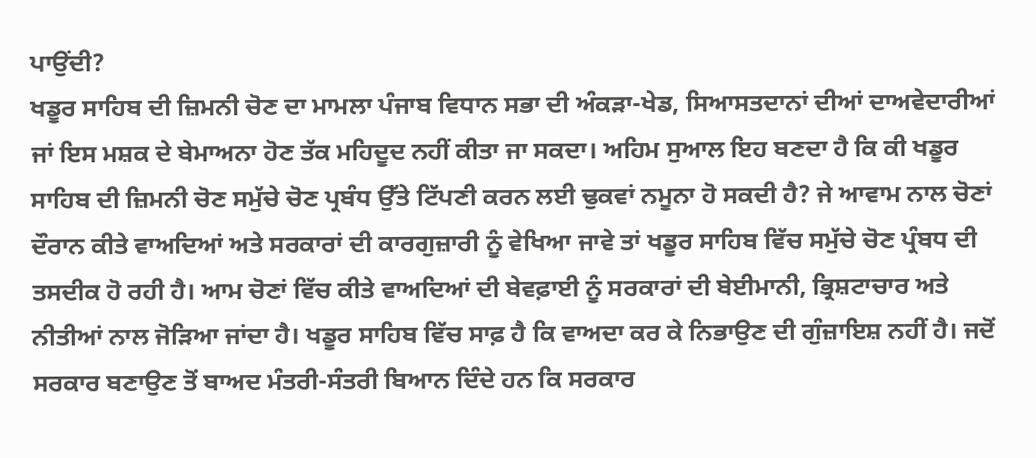ਪਾਉਂਦੀ?
ਖਡੂਰ ਸਾਹਿਬ ਦੀ ਜ਼ਿਮਨੀ ਚੋਣ ਦਾ ਮਾਮਲਾ ਪੰਜਾਬ ਵਿਧਾਨ ਸਭਾ ਦੀ ਅੰਕੜਾ-ਖੇਡ, ਸਿਆਸਤਦਾਨਾਂ ਦੀਆਂ ਦਾਅਵੇਦਾਰੀਆਂ ਜਾਂ ਇਸ ਮਸ਼ਕ ਦੇ ਬੇਮਾਅਨਾ ਹੋਣ ਤੱਕ ਮਹਿਦੂਦ ਨਹੀਂ ਕੀਤਾ ਜਾ ਸਕਦਾ। ਅਹਿਮ ਸੁਆਲ ਇਹ ਬਣਦਾ ਹੈ ਕਿ ਕੀ ਖਡੂਰ ਸਾਹਿਬ ਦੀ ਜ਼ਿਮਨੀ ਚੋਣ ਸਮੁੱਚੇ ਚੋਣ ਪ੍ਰਬੰਧ ਉੱਤੇ ਟਿੱਪਣੀ ਕਰਨ ਲਈ ਢੁਕਵਾਂ ਨਮੂਨਾ ਹੋ ਸਕਦੀ ਹੈ? ਜੇ ਆਵਾਮ ਨਾਲ ਚੋਣਾਂ ਦੌਰਾਨ ਕੀਤੇ ਵਾਅਦਿਆਂ ਅਤੇ ਸਰਕਾਰਾਂ ਦੀ ਕਾਰਗੁਜ਼ਾਰੀ ਨੂੰ ਵੇਖਿਆ ਜਾਵੇ ਤਾਂ ਖਡੂਰ ਸਾਹਿਬ ਵਿੱਚ ਸਮੁੱਚੇ ਚੋਣ ਪ੍ਰੰਬਧ ਦੀ ਤਸਦੀਕ ਹੋ ਰਹੀ ਹੈ। ਆਮ ਚੋਣਾਂ ਵਿੱਚ ਕੀਤੇ ਵਾਅਦਿਆਂ ਦੀ ਬੇਵਫ਼ਾਈ ਨੂੰ ਸਰਕਾਰਾਂ ਦੀ ਬੇਈਮਾਨੀ, ਭ੍ਰਿਸ਼ਟਾਚਾਰ ਅਤੇ ਨੀਤੀਆਂ ਨਾਲ ਜੋੜਿਆ ਜਾਂਦਾ ਹੈ। ਖਡੂਰ ਸਾਹਿਬ ਵਿੱਚ ਸਾਫ਼ ਹੈ ਕਿ ਵਾਅਦਾ ਕਰ ਕੇ ਨਿਭਾਉਣ ਦੀ ਗੁੰਜ਼ਾਇਸ਼ ਨਹੀਂ ਹੈ। ਜਦੋਂ ਸਰਕਾਰ ਬਣਾਉਣ ਤੋਂ ਬਾਅਦ ਮੰਤਰੀ-ਸੰਤਰੀ ਬਿਆਨ ਦਿੰਦੇ ਹਨ ਕਿ ਸਰਕਾਰ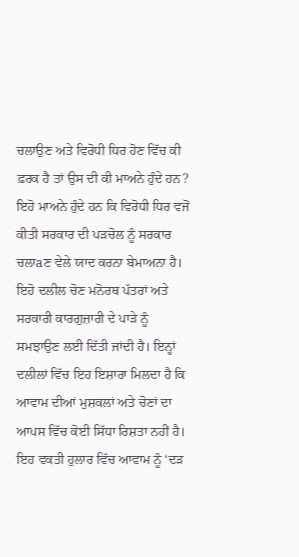ਚਲਾਉਣ ਅਤੇ ਵਿਰੋਧੀ ਧਿਰ ਹੋਣ ਵਿੱਚ ਕੀ ਫ਼ਰਕ ਹੈ ਤਾਂ ਉਸ ਦੀ ਕੀ ਮਾਅਨੇ ਹੁੰਦੇ ਹਨ? ਇਹੋ ਮਾਅਨੇ ਹੁੰਦੇ ਹਨ ਕਿ ਵਿਰੋਧੀ ਧਿਰ ਵਜੋਂ ਕੀਤੀ ਸਰਕਾਰ ਦੀ ਪੜਚੋਲ ਨੂੰ ਸਰਕਾਰ ਚਲਾaਣ ਵੇਲੇ ਯਾਦ ਕਰਨਾ ਬੇਮਾਅਨਾ ਹੈ। ਇਹੋ ਦਲੀਲ ਚੋਣ ਮਨੋਰਥ ਪੱਤਰਾਂ ਅਤੇ ਸਰਕਾਰੀ ਕਾਰਗੁਜ਼ਾਰੀ ਦੇ ਪਾੜੇ ਨੂੰ ਸਮਝਾਉਣ ਲਈ ਦਿੱਤੀ ਜਾਂਦੀ ਹੈ। ਇਨ੍ਹਾਂ ਦਲੀਲਾਂ ਵਿੱਚ ਇਹ ਇਸ਼ਾਰਾ ਮਿਲਦਾ ਹੈ ਕਿ ਆਵਾਮ ਦੀਆਂ ਮੁਸ਼ਕਲਾਂ ਅਤੇ ਚੋਣਾਂ ਦਾ ਆਪਸ ਵਿੱਚ ਕੋਈ ਸਿੱਧਾ ਰਿਸ਼ਤਾ ਨਹੀਂ ਹੈ। ਇਹ ਵਕਤੀ ਹੁਲਾਰ ਵਿੱਚ ਆਵਾਮ ਨੂੰ ‘ਦੜ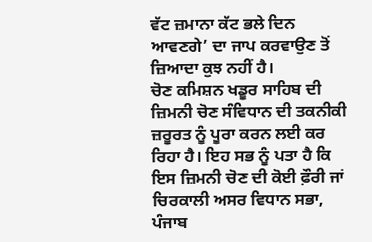ਵੱਟ ਜ਼ਮਾਨਾ ਕੱਟ ਭਲੇ ਦਿਨ ਆਵਣਗੇ’ ਦਾ ਜਾਪ ਕਰਵਾਉਣ ਤੋਂ ਜ਼ਿਆਦਾ ਕੁਝ ਨਹੀਂ ਹੈ।
ਚੋਣ ਕਮਿਸ਼ਨ ਖਡੂਰ ਸਾਹਿਬ ਦੀ ਜ਼ਿਮਨੀ ਚੋਣ ਸੰਵਿਧਾਨ ਦੀ ਤਕਨੀਕੀ ਜ਼ਰੂਰਤ ਨੂੰ ਪੂਰਾ ਕਰਨ ਲਈ ਕਰ ਰਿਹਾ ਹੈ। ਇਹ ਸਭ ਨੂੰ ਪਤਾ ਹੈ ਕਿ ਇਸ ਜ਼ਿਮਨੀ ਚੋਣ ਦੀ ਕੋਈ ਫ਼ੌਰੀ ਜਾਂ ਚਿਰਕਾਲੀ ਅਸਰ ਵਿਧਾਨ ਸਭਾ, ਪੰਜਾਬ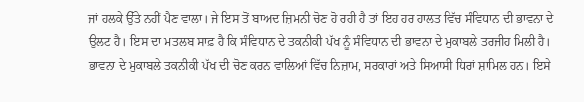ਜਾਂ ਹਲਕੇ ਉੱਤੇ ਨਹੀਂ ਪੈਣ ਵਾਲਾ। ਜੇ ਇਸ ਤੋਂ ਬਾਅਦ ਜ਼ਿਮਨੀ ਚੋਣ ਹੋ ਰਹੀ ਹੈ ਤਾਂ ਇਹ ਹਰ ਹਾਲਤ ਵਿੱਚ ਸੰਵਿਧਾਨ ਦੀ ਭਾਵਨਾ ਦੇ ਉਲਟ ਹੈ। ਇਸ ਦਾ ਮਤਲਬ ਸਾਫ਼ ਹੈ ਕਿ ਸੰਵਿਧਾਨ ਦੇ ਤਕਨੀਕੀ ਪੱਖ ਨੂੰ ਸੰਵਿਧਾਨ ਦੀ ਭਾਵਨਾ ਦੇ ਮੁਕਾਬਲੇ ਤਰਜੀਹ ਮਿਲੀ ਹੈ। ਭਾਵਨਾ ਦੇ ਮੁਕਾਬਲੇ ਤਕਨੀਕੀ ਪੱਖ ਦੀ ਚੋਣ ਕਰਨ ਵਾਲਿਆਂ ਵਿੱਚ ਨਿਜ਼ਾਮ, ਸਰਕਾਰਾਂ ਅਤੇ ਸਿਆਸੀ ਧਿਰਾਂ ਸ਼ਾਮਿਲ ਹਨ। ਇਸੇ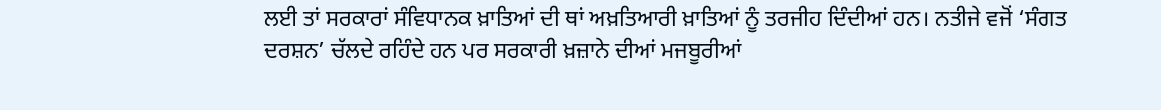ਲਈ ਤਾਂ ਸਰਕਾਰਾਂ ਸੰਵਿਧਾਨਕ ਖ਼ਾਤਿਆਂ ਦੀ ਥਾਂ ਅਖ਼ਤਿਆਰੀ ਖ਼ਾਤਿਆਂ ਨੂੰ ਤਰਜੀਹ ਦਿੰਦੀਆਂ ਹਨ। ਨਤੀਜੇ ਵਜੋਂ ‘ਸੰਗਤ ਦਰਸ਼ਨ’ ਚੱਲਦੇ ਰਹਿੰਦੇ ਹਨ ਪਰ ਸਰਕਾਰੀ ਖ਼ਜ਼ਾਨੇ ਦੀਆਂ ਮਜਬੂਰੀਆਂ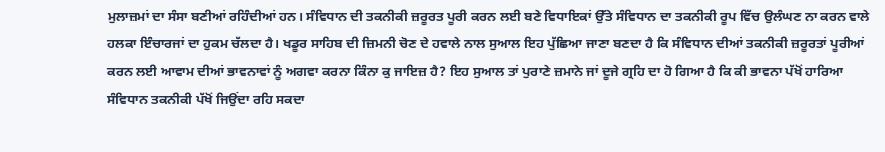ਮੁਲਾਜ਼ਮਾਂ ਦਾ ਸੰਸਾ ਬਣੀਆਂ ਰਹਿੰਦੀਆਂ ਹਨ। ਸੰਵਿਧਾਨ ਦੀ ਤਕਨੀਕੀ ਜ਼ਰੂਰਤ ਪੂਰੀ ਕਰਨ ਲਈ ਬਣੇ ਵਿਧਾਇਕਾਂ ਉੱਤੇ ਸੰਵਿਧਾਨ ਦਾ ਤਕਨੀਕੀ ਰੂਪ ਵਿੱਚ ਉਲੰਘਣ ਨਾ ਕਰਨ ਵਾਲੇ ਹਲਕਾ ਇੰਚਾਰਜਾਂ ਦਾ ਹੁਕਮ ਚੱਲਦਾ ਹੈ। ਖਡੂਰ ਸਾਹਿਬ ਦੀ ਜ਼ਿਮਨੀ ਚੋਣ ਦੇ ਹਵਾਲੇ ਨਾਲ ਸੁਆਲ ਇਹ ਪੁੱਛਿਆ ਜਾਣਾ ਬਣਦਾ ਹੈ ਕਿ ਸੰਵਿਧਾਨ ਦੀਆਂ ਤਕਨੀਕੀ ਜ਼ਰੂਰਤਾਂ ਪੂਰੀਆਂ ਕਰਨ ਲਈ ਆਵਾਮ ਦੀਆਂ ਭਾਵਨਾਵਾਂ ਨੂੰ ਅਗਵਾ ਕਰਨਾ ਕਿੰਨਾ ਕੁ ਜਾਇਜ਼ ਹੈ? ਇਹ ਸੁਆਲ ਤਾਂ ਪੁਰਾਣੇ ਜ਼ਮਾਨੇ ਜਾਂ ਦੂਜੇ ਗ੍ਰਹਿ ਦਾ ਹੋ ਗਿਆ ਹੈ ਕਿ ਕੀ ਭਾਵਨਾ ਪੱਖੋਂ ਹਾਰਿਆ ਸੰਵਿਧਾਨ ਤਕਨੀਕੀ ਪੱਖੋਂ ਜਿਉਂਦਾ ਰਹਿ ਸਕਦਾ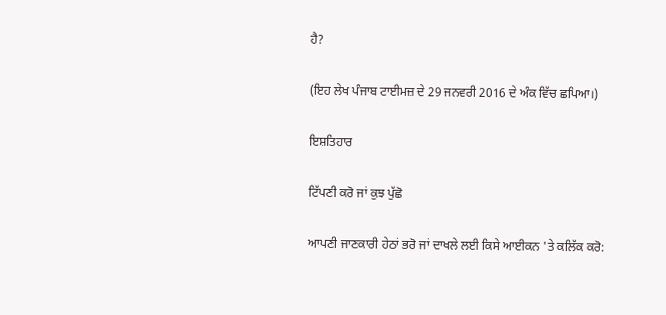ਹੈ?

(ਇਹ ਲੇਖ ਪੰਜਾਬ ਟਾਈਮਜ਼ ਦੇ 29 ਜਨਵਰੀ 2016 ਦੇ ਅੰਕ ਵਿੱਚ ਛਪਿਆ।)

ਇਸ਼ਤਿਹਾਰ

ਟਿੱਪਣੀ ਕਰੋ ਜਾਂ ਕੁਝ ਪੁੱਛੋ

ਆਪਣੀ ਜਾਣਕਾਰੀ ਹੇਠਾਂ ਭਰੋ ਜਾਂ ਦਾਖਲੇ ਲਈ ਕਿਸੇ ਆਈਕਨ 'ਤੇ ਕਲਿੱਕ ਕਰੋ: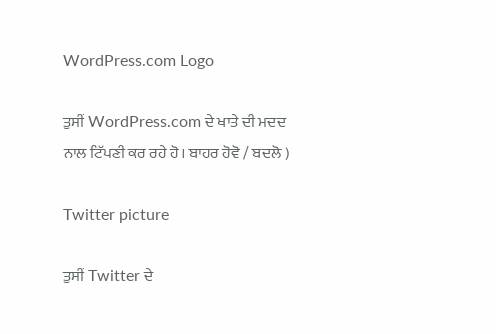WordPress.com Logo

ਤੁਸੀਂ WordPress.com ਦੇ ਖਾਤੇ ਦੀ ਮਦਦ ਨਾਲ ਟਿੱਪਣੀ ਕਰ ਰਹੇ ਹੋ। ਬਾਹਰ ਹੋਵੋ / ਬਦਲੋ )

Twitter picture

ਤੁਸੀਂ Twitter ਦੇ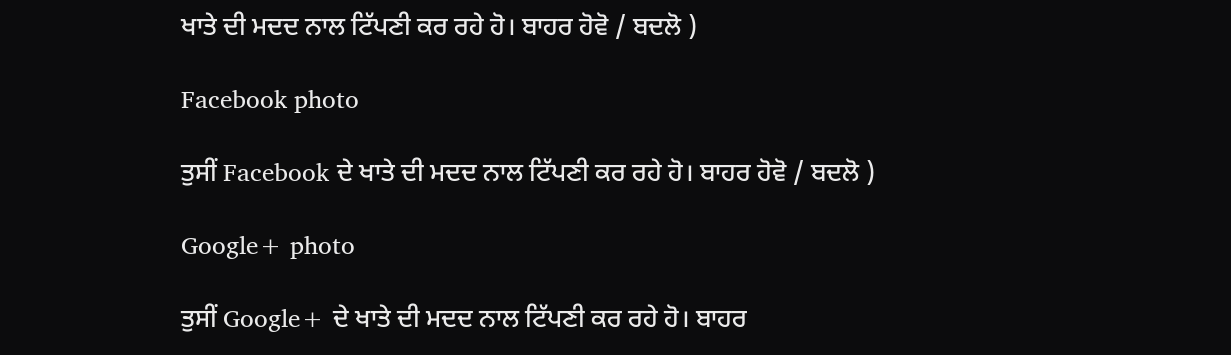ਖਾਤੇ ਦੀ ਮਦਦ ਨਾਲ ਟਿੱਪਣੀ ਕਰ ਰਹੇ ਹੋ। ਬਾਹਰ ਹੋਵੋ / ਬਦਲੋ )

Facebook photo

ਤੁਸੀਂ Facebook ਦੇ ਖਾਤੇ ਦੀ ਮਦਦ ਨਾਲ ਟਿੱਪਣੀ ਕਰ ਰਹੇ ਹੋ। ਬਾਹਰ ਹੋਵੋ / ਬਦਲੋ )

Google+ photo

ਤੁਸੀਂ Google+ ਦੇ ਖਾਤੇ ਦੀ ਮਦਦ ਨਾਲ ਟਿੱਪਣੀ ਕਰ ਰਹੇ ਹੋ। ਬਾਹਰ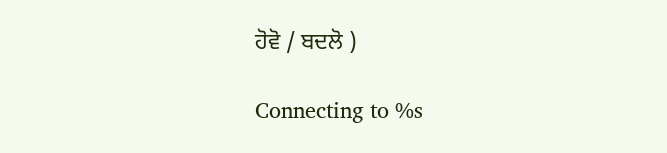ਹੋਵੋ / ਬਦਲੋ )

Connecting to %s